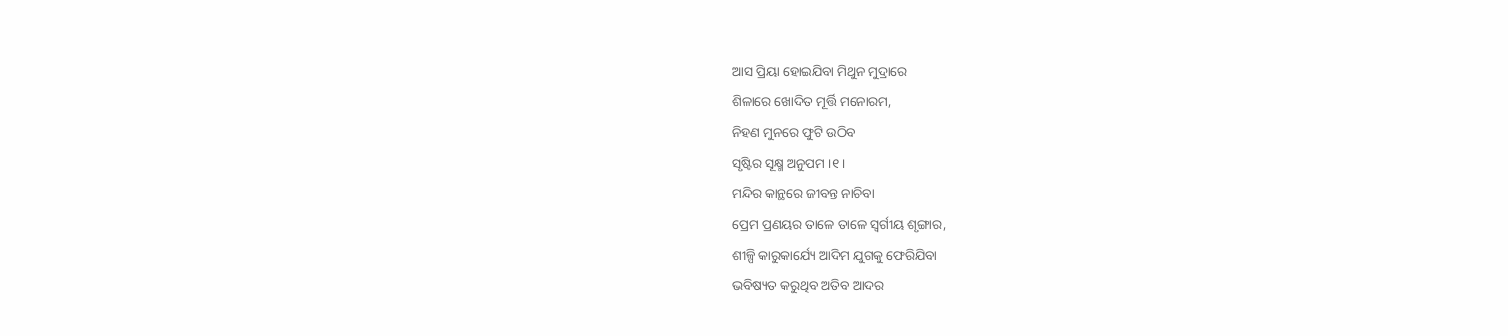ଆସ ପ୍ରିୟା ହୋଇଯିବା ମିଥୁନ ମୁଦ୍ରାରେ
ଶିଳାରେ ଖୋଦିତ ମୂର୍ତ୍ତି ମନୋରମ,
ନିହଣ ମୁନରେ ଫୁଟି ଉଠିବ
ସୃଷ୍ଟିର ସୂକ୍ଷ୍ମ ଅନୁପମ ।୧।
ମନ୍ଦିର କାନ୍ଥରେ ଜୀବନ୍ତ ନାଚିବା
ପ୍ରେମ ପ୍ରଣୟର ତାଳେ ତାଳେ ସ୍ବର୍ଗୀୟ ଶୃଙ୍ଗାର,
ଶୀଳ୍ପି କାରୁକାର୍ଯ୍ୟେ ଆଦିମ ଯୁଗକୁ ଫେରିଯିବା
ଭବିଷ୍ୟତ କରୁଥିବ ଅତିବ ଆଦର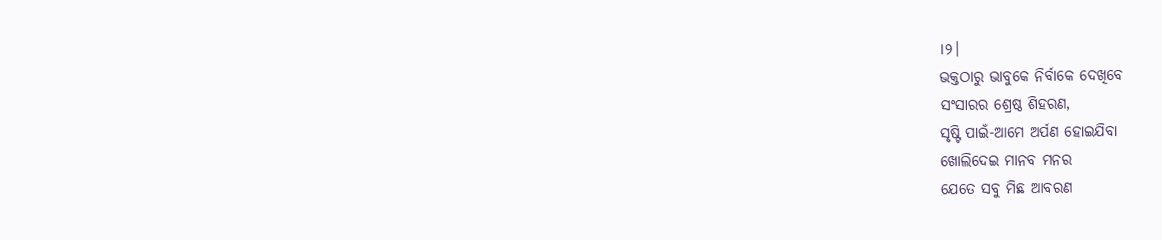।୨।
ଭକ୍ତଠାରୁ ଭାବୁକେ ନିର୍ବାକେ ଦେଖିବେ
ସଂସାରର ଶ୍ରେଷ୍ଠ ଶିହରଣ,
ସୃଷ୍ଟି ପାଇଁ-ଆମେ ଅର୍ପଣ ହୋଇଯିବା
ଖୋଲିଦେଇ ମାନବ ମନର
ଯେତେ ସବୁ ମିଛ ଆବରଣ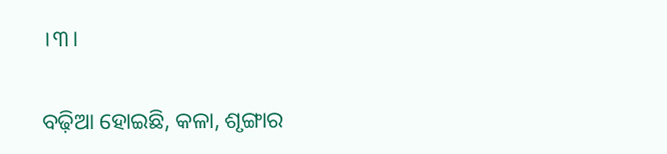।୩।

ବଢ଼ିଆ ହୋଇଛି, କଳା, ଶୃଙ୍ଗାର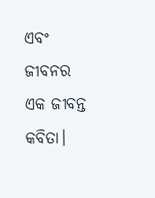ଏବଂ ଜୀବନର ଏକ ଜୀବନ୍ତ କବିତା।